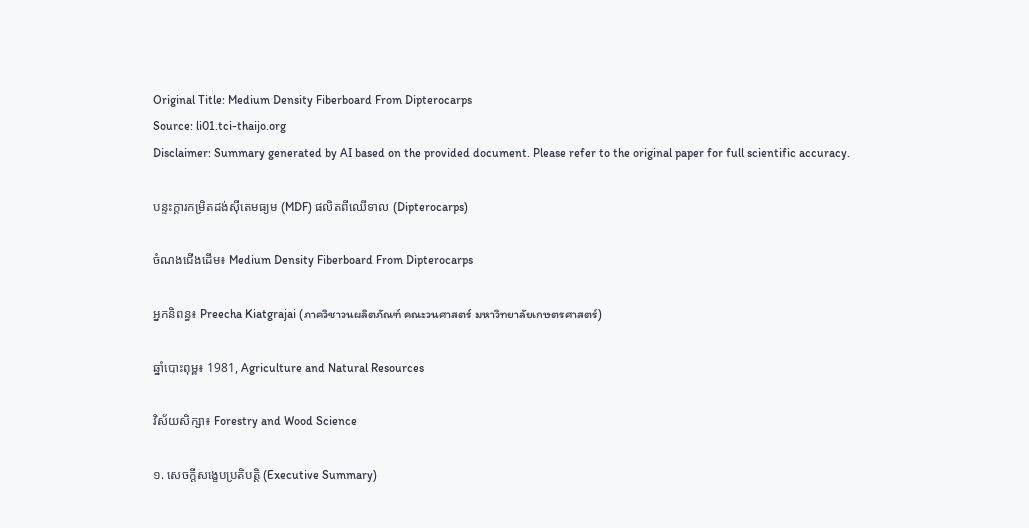Original Title: Medium Density Fiberboard From Dipterocarps
Source: li01.tci-thaijo.org
Disclaimer: Summary generated by AI based on the provided document. Please refer to the original paper for full scientific accuracy.

បន្ទះក្តារកម្រិតដង់ស៊ីតេមធ្យម (MDF) ផលិតពីឈើទាល (Dipterocarps)

ចំណងជើងដើម៖ Medium Density Fiberboard From Dipterocarps

អ្នកនិពន្ធ៖ Preecha Kiatgrajai (ภาควิชาวนผลิตภัณฑ์ คณะวนศาสตร์ มหาวิทยาลัยเกษตรศาสตร์)

ឆ្នាំបោះពុម្ព៖ 1981, Agriculture and Natural Resources

វិស័យសិក្សា៖ Forestry and Wood Science

១. សេចក្តីសង្ខេបប្រតិបត្តិ (Executive Summary)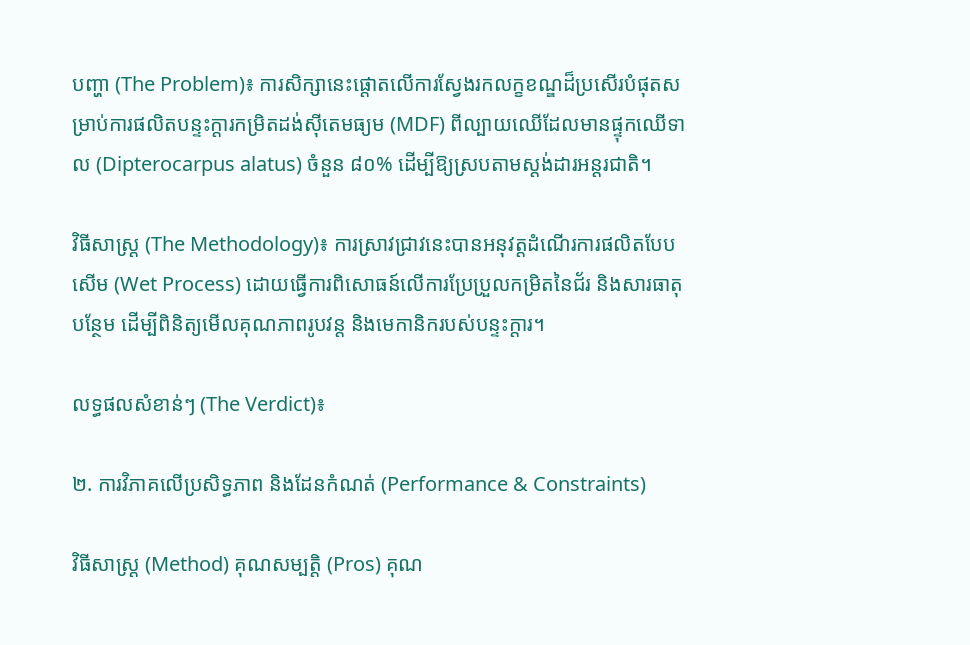បញ្ហា (The Problem)៖ ការសិក្សានេះផ្តោតលើការស្វែងរកលក្ខខណ្ឌដ៏ប្រសើរបំផុតសម្រាប់ការផលិតបន្ទះក្តារកម្រិតដង់ស៊ីតេមធ្យម (MDF) ពីល្បាយឈើដែលមានផ្ទុកឈើទាល (Dipterocarpus alatus) ចំនួន ៨០% ដើម្បីឱ្យស្របតាមស្តង់ដារអន្តរជាតិ។

វិធីសាស្ត្រ (The Methodology)៖ ការស្រាវជ្រាវនេះបានអនុវត្តដំណើរការផលិតបែបសើម (Wet Process) ដោយធ្វើការពិសោធន៍លើការប្រែប្រួលកម្រិតនៃជ័រ និងសារធាតុបន្ថែម ដើម្បីពិនិត្យមើលគុណភាពរូបវន្ត និងមេកានិករបស់បន្ទះក្តារ។

លទ្ធផលសំខាន់ៗ (The Verdict)៖

២. ការវិភាគលើប្រសិទ្ធភាព និងដែនកំណត់ (Performance & Constraints)

វិធីសាស្ត្រ (Method) គុណសម្បត្តិ (Pros) គុណ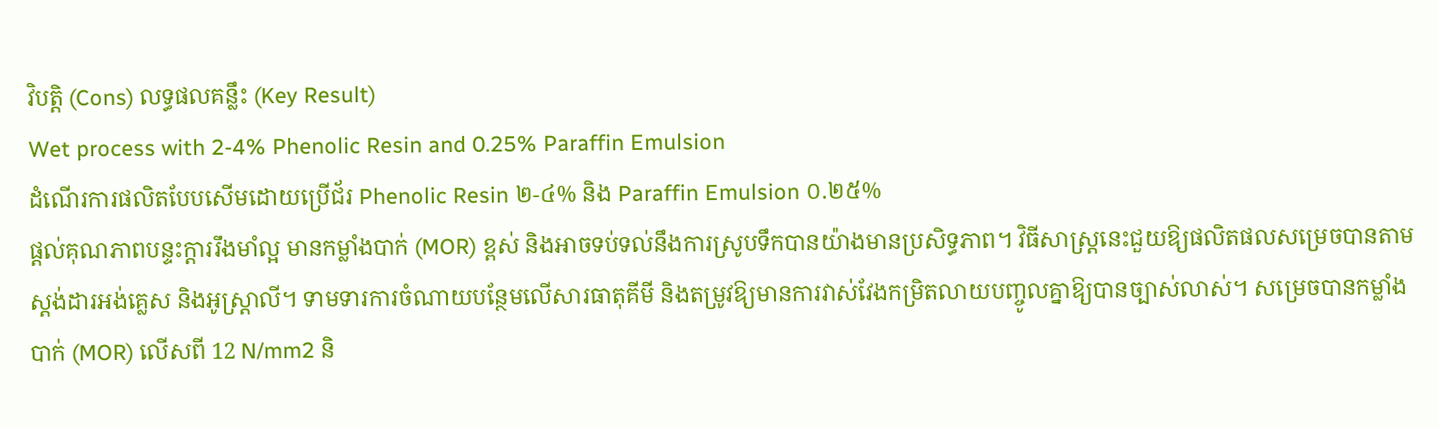វិបត្តិ (Cons) លទ្ធផលគន្លឹះ (Key Result)
Wet process with 2-4% Phenolic Resin and 0.25% Paraffin Emulsion
ដំណើរការផលិតបែបសើមដោយប្រើជ័រ Phenolic Resin ២-៤% និង Paraffin Emulsion ០.២៥%
ផ្តល់គុណភាពបន្ទះក្តាររឹងមាំល្អ មានកម្លាំងបាក់ (MOR) ខ្ពស់ និងអាចទប់ទល់នឹងការស្រូបទឹកបានយ៉ាងមានប្រសិទ្ធភាព។ វិធីសាស្ត្រនេះជួយឱ្យផលិតផលសម្រេចបានតាមស្តង់ដារអង់គ្លេស និងអូស្ត្រាលី។ ទាមទារការចំណាយបន្ថែមលើសារធាតុគីមី និងតម្រូវឱ្យមានការវាស់វែងកម្រិតលាយបញ្ចូលគ្នាឱ្យបានច្បាស់លាស់។ សម្រេចបានកម្លាំងបាក់ (MOR) លើសពី 12 N/mm2 និ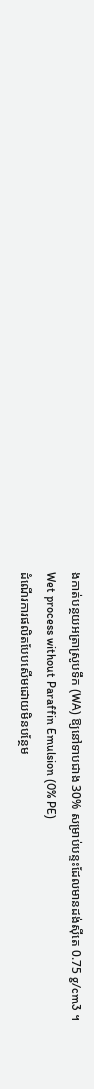ងកាត់បន្ថយអត្រាស្រូបទឹក (WA) ឱ្យនៅទាបជាង 30% សម្រាប់បន្ទះដែលមានដង់ស៊ីតេ 0.75 g/cm3 ។
Wet process without Paraffin Emulsion (0% PE)
ដំណើរការផលិតបែបសើមដោយមិនបន្ថែម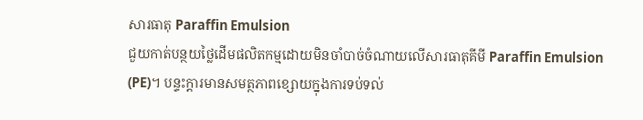សារធាតុ Paraffin Emulsion
ជួយកាត់បន្ថយថ្លៃដើមផលិតកម្មដោយមិនចាំបាច់ចំណាយលើសារធាតុគីមី Paraffin Emulsion (PE)។ បន្ទះក្តារមានសមត្ថភាពខ្សោយក្នុងការទប់ទល់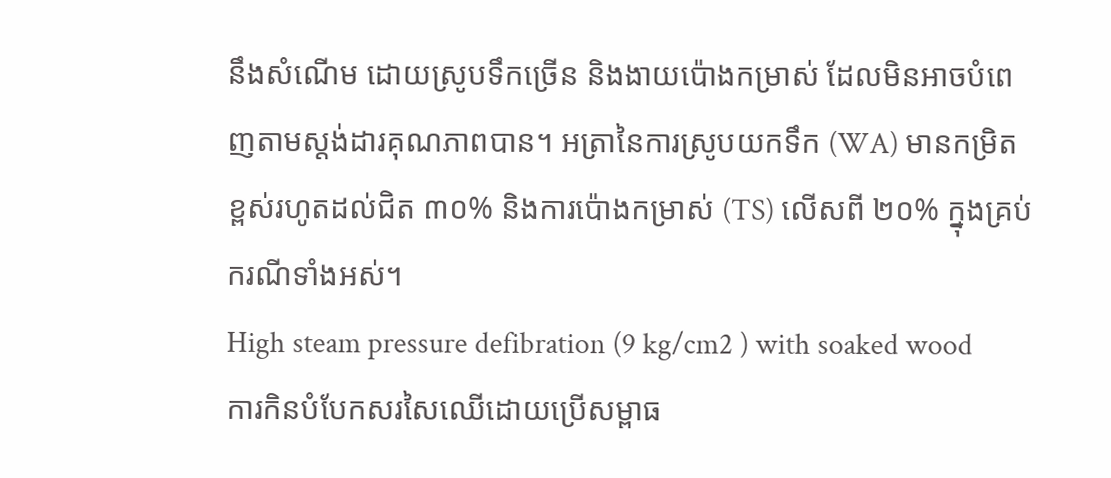នឹងសំណើម ដោយស្រូបទឹកច្រើន និងងាយប៉ោងកម្រាស់ ដែលមិនអាចបំពេញតាមស្តង់ដារគុណភាពបាន។ អត្រានៃការស្រូបយកទឹក (WA) មានកម្រិតខ្ពស់រហូតដល់ជិត ៣០% និងការប៉ោងកម្រាស់ (TS) លើសពី ២០% ក្នុងគ្រប់ករណីទាំងអស់។
High steam pressure defibration (9 kg/cm2 ) with soaked wood
ការកិនបំបែកសរសៃឈើដោយប្រើសម្ពាធ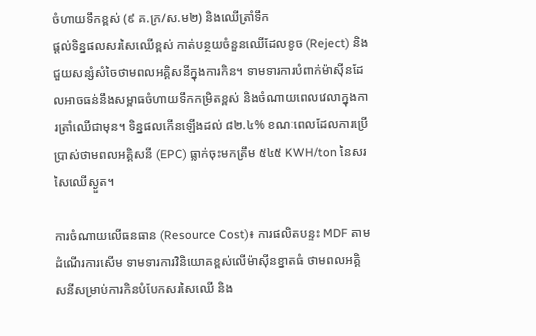ចំហាយទឹកខ្ពស់ (៩ គ.ក្រ/ស.ម២) និងឈើត្រាំទឹក
ផ្តល់ទិន្នផលសរសៃឈើខ្ពស់ កាត់បន្ថយចំនួនឈើដែលខូច (Reject) និងជួយសន្សំសំចៃថាមពលអគ្គិសនីក្នុងការកិន។ ទាមទារការបំពាក់ម៉ាស៊ីនដែលអាចធន់នឹងសម្ពាធចំហាយទឹកកម្រិតខ្ពស់ និងចំណាយពេលវេលាក្នុងការត្រាំឈើជាមុន។ ទិន្នផលកើនឡើងដល់ ៨២.៤% ខណៈពេលដែលការប្រើប្រាស់ថាមពលអគ្គិសនី (EPC) ធ្លាក់ចុះមកត្រឹម ៥៤៥ KWH/ton នៃសរសៃឈើស្ងួត។

ការចំណាយលើធនធាន (Resource Cost)៖ ការផលិតបន្ទះ MDF តាមដំណើរការសើម ទាមទារការវិនិយោគខ្ពស់លើម៉ាស៊ីនខ្នាតធំ ថាមពលអគ្គិសនីសម្រាប់ការកិនបំបែកសរសៃឈើ និង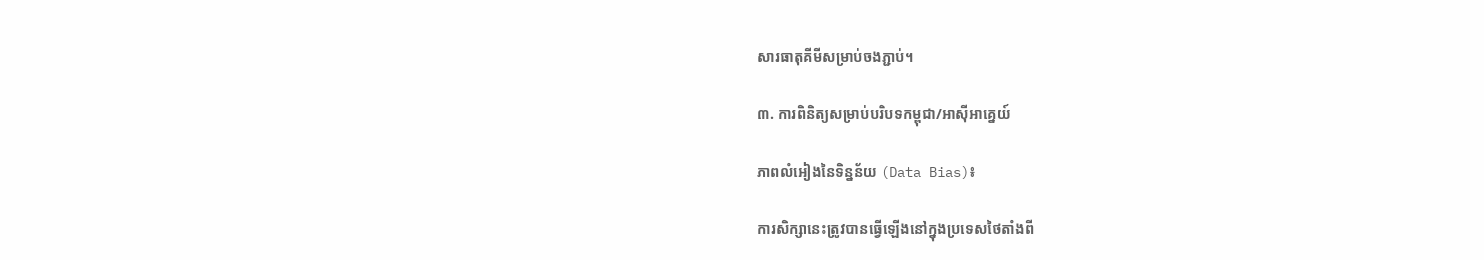សារធាតុគីមីសម្រាប់ចងភ្ជាប់។

៣. ការពិនិត្យសម្រាប់បរិបទកម្ពុជា/អាស៊ីអាគ្នេយ៍

ភាពលំអៀងនៃទិន្នន័យ (Data Bias)៖

ការសិក្សានេះត្រូវបានធ្វើឡើងនៅក្នុងប្រទេសថៃតាំងពី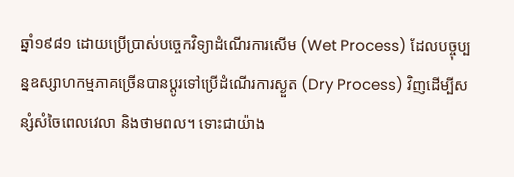ឆ្នាំ១៩៨១ ដោយប្រើប្រាស់បច្ចេកវិទ្យាដំណើរការសើម (Wet Process) ដែលបច្ចុប្បន្នឧស្សាហកម្មភាគច្រើនបានប្តូរទៅប្រើដំណើរការស្ងួត (Dry Process) វិញដើម្បីសន្សំសំចៃពេលវេលា និងថាមពល។ ទោះជាយ៉ាង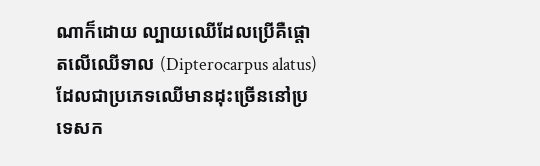ណាក៏ដោយ ល្បាយឈើដែលប្រើគឺផ្តោតលើឈើទាល (Dipterocarpus alatus) ដែលជាប្រភេទឈើមានដុះច្រើននៅប្រទេសក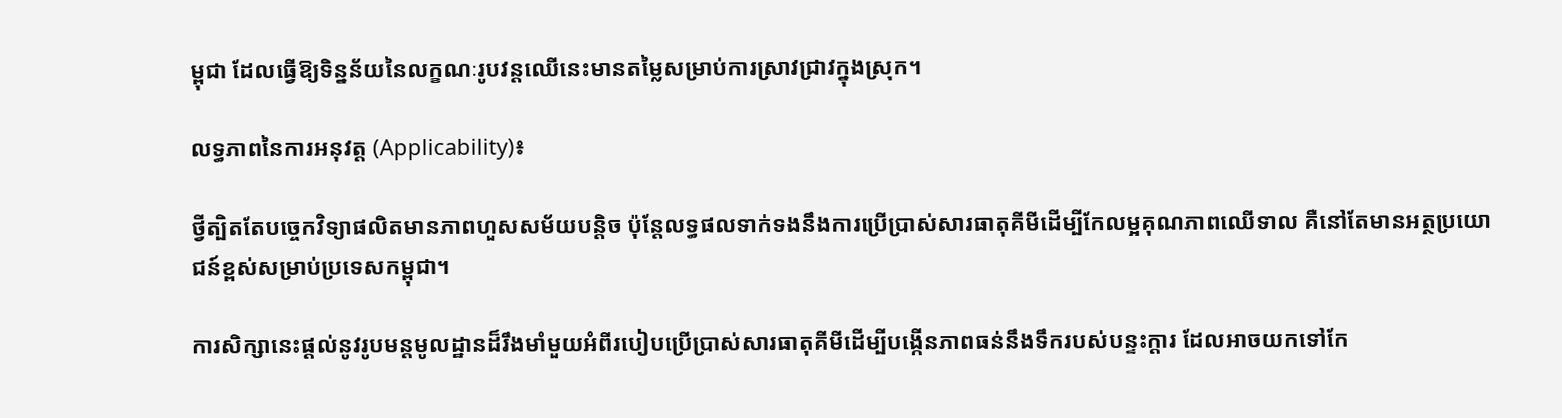ម្ពុជា ដែលធ្វើឱ្យទិន្នន័យនៃលក្ខណៈរូបវន្តឈើនេះមានតម្លៃសម្រាប់ការស្រាវជ្រាវក្នុងស្រុក។

លទ្ធភាពនៃការអនុវត្ត (Applicability)៖

ថ្វីត្បិតតែបច្ចេកវិទ្យាផលិតមានភាពហួសសម័យបន្តិច ប៉ុន្តែលទ្ធផលទាក់ទងនឹងការប្រើប្រាស់សារធាតុគីមីដើម្បីកែលម្អគុណភាពឈើទាល គឺនៅតែមានអត្ថប្រយោជន៍ខ្ពស់សម្រាប់ប្រទេសកម្ពុជា។

ការសិក្សានេះផ្តល់នូវរូបមន្តមូលដ្ឋានដ៏រឹងមាំមួយអំពីរបៀបប្រើប្រាស់សារធាតុគីមីដើម្បីបង្កើនភាពធន់នឹងទឹករបស់បន្ទះក្តារ ដែលអាចយកទៅកែ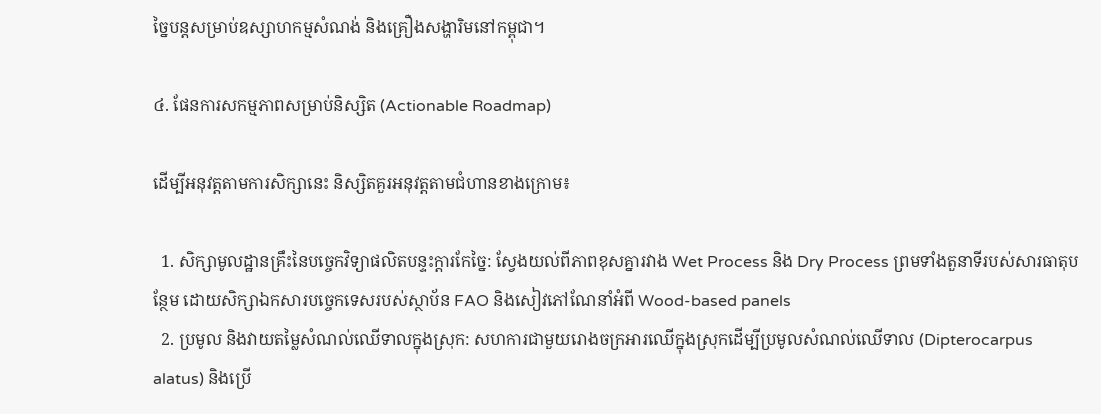ច្នៃបន្តសម្រាប់ឧស្សាហកម្មសំណង់ និងគ្រឿងសង្ហារិមនៅកម្ពុជា។

៤. ផែនការសកម្មភាពសម្រាប់និស្សិត (Actionable Roadmap)

ដើម្បីអនុវត្តតាមការសិក្សានេះ និស្សិតគួរអនុវត្តតាមជំហានខាងក្រោម៖

  1. សិក្សាមូលដ្ឋានគ្រឹះនៃបច្ចេកវិទ្យាផលិតបន្ទះក្តារកែច្នៃ: ស្វែងយល់ពីភាពខុសគ្នារវាង Wet Process និង Dry Process ព្រមទាំងតួនាទីរបស់សារធាតុបន្ថែម ដោយសិក្សាឯកសារបច្ចេកទេសរបស់ស្ថាប័ន FAO និងសៀវភៅណែនាំអំពី Wood-based panels
  2. ប្រមូល និងវាយតម្លៃសំណល់ឈើទាលក្នុងស្រុក: សហការជាមួយរោងចក្រអារឈើក្នុងស្រុកដើម្បីប្រមូលសំណល់ឈើទាល (Dipterocarpus alatus) និងប្រើ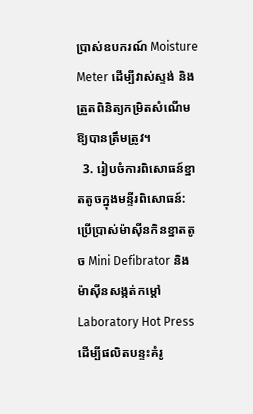ប្រាស់ឧបករណ៍ Moisture Meter ដើម្បីវាស់ស្ទង់ និងត្រួតពិនិត្យកម្រិតសំណើមឱ្យបានត្រឹមត្រូវ។
  3. រៀបចំការពិសោធន៍ខ្នាតតូចក្នុងមន្ទីរពិសោធន៍: ប្រើប្រាស់ម៉ាស៊ីនកិនខ្នាតតូច Mini Defibrator និងម៉ាស៊ីនសង្កត់កម្តៅ Laboratory Hot Press ដើម្បីផលិតបន្ទះគំរូ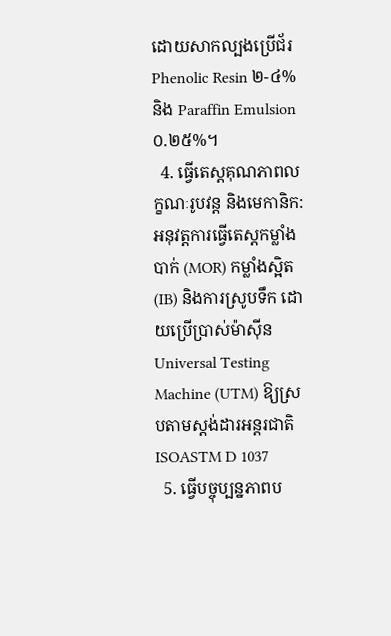ដោយសាកល្បងប្រើជ័រ Phenolic Resin ២-៤% និង Paraffin Emulsion ០.២៥%។
  4. ធ្វើតេស្តគុណភាពលក្ខណៈរូបវន្ត និងមេកានិក: អនុវត្តការធ្វើតេស្តកម្លាំងបាក់ (MOR) កម្លាំងស្អិត (IB) និងការស្រូបទឹក ដោយប្រើប្រាស់ម៉ាស៊ីន Universal Testing Machine (UTM) ឱ្យស្របតាមស្តង់ដារអន្តរជាតិ ISOASTM D 1037
  5. ធ្វើបច្ចុប្បន្នភាពប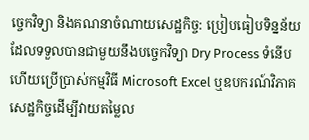ច្ចេកវិទ្យា និងគណនាចំណាយសេដ្ឋកិច្ច: ប្រៀបធៀបទិន្នន័យដែលទទួលបានជាមួយនឹងបច្ចេកវិទ្យា Dry Process ទំនើប ហើយប្រើប្រាស់កម្មវិធី Microsoft Excel ឬឧបករណ៍វិភាគសេដ្ឋកិច្ចដើម្បីវាយតម្លៃល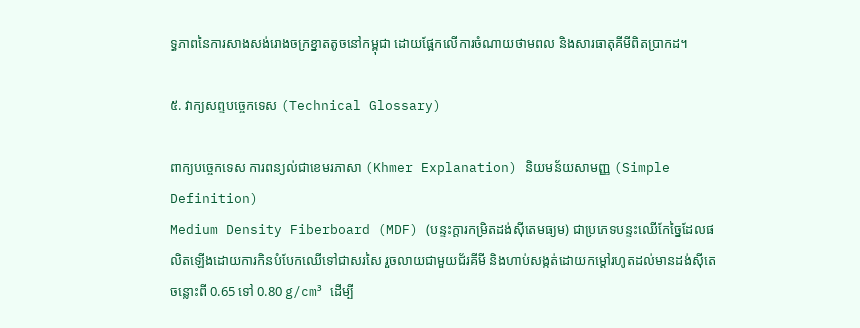ទ្ធភាពនៃការសាងសង់រោងចក្រខ្នាតតូចនៅកម្ពុជា ដោយផ្អែកលើការចំណាយថាមពល និងសារធាតុគីមីពិតប្រាកដ។

៥. វាក្យសព្ទបច្ចេកទេស (Technical Glossary)

ពាក្យបច្ចេកទេស ការពន្យល់ជាខេមរភាសា (Khmer Explanation) និយមន័យសាមញ្ញ (Simple Definition)
Medium Density Fiberboard (MDF) (បន្ទះក្តារកម្រិតដង់ស៊ីតេមធ្យម) ជាប្រភេទបន្ទះឈើកែច្នៃដែលផលិតឡើងដោយការកិនបំបែកឈើទៅជាសរសៃ រួចលាយជាមួយជ័រគីមី និងហាប់សង្កត់ដោយកម្តៅរហូតដល់មានដង់ស៊ីតេចន្លោះពី 0.65 ទៅ 0.80 g/cm³ ដើម្បី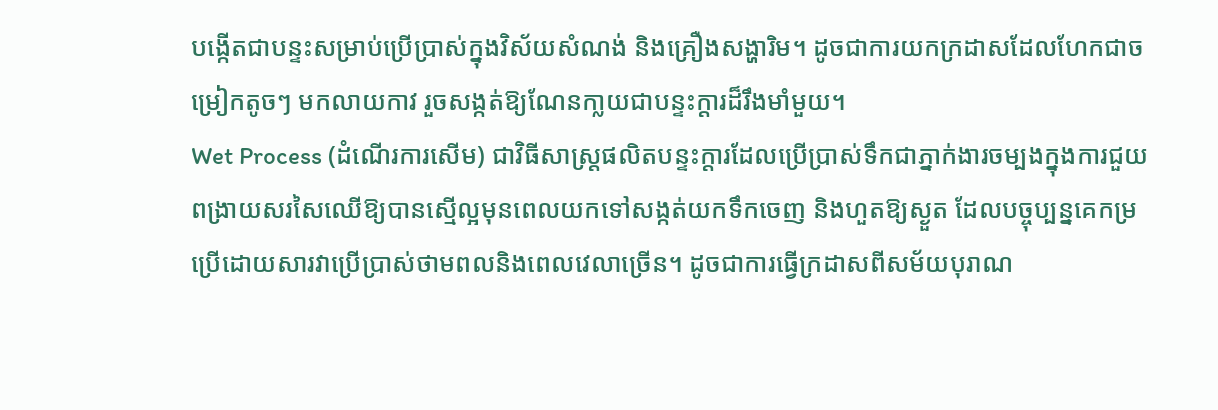បង្កើតជាបន្ទះសម្រាប់ប្រើប្រាស់ក្នុងវិស័យសំណង់ និងគ្រឿងសង្ហារិម។ ដូចជាការយកក្រដាសដែលហែកជាចម្រៀកតូចៗ មកលាយកាវ រួចសង្កត់ឱ្យណែនកា្លយជាបន្ទះក្តារដ៏រឹងមាំមួយ។
Wet Process (ដំណើរការសើម) ជាវិធីសាស្ត្រផលិតបន្ទះក្តារដែលប្រើប្រាស់ទឹកជាភ្នាក់ងារចម្បងក្នុងការជួយពង្រាយសរសៃឈើឱ្យបានស្មើល្អមុនពេលយកទៅសង្កត់យកទឹកចេញ និងហួតឱ្យស្ងួត ដែលបច្ចុប្បន្នគេកម្រប្រើដោយសារវាប្រើប្រាស់ថាមពលនិងពេលវេលាច្រើន។ ដូចជាការធ្វើក្រដាសពីសម័យបុរាណ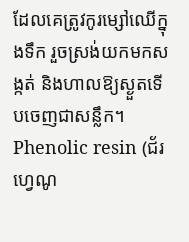ដែលគេត្រូវកូរម្សៅឈើក្នុងទឹក រួចស្រង់យកមកសង្កត់ និងហាលឱ្យស្ងួតទើបចេញជាសន្លឹក។
Phenolic resin (ជ័រហ្វេណូ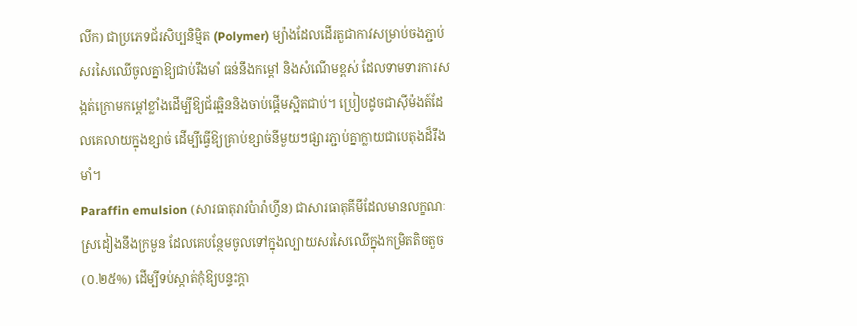លីក) ជាប្រភេទជ័រសិប្បនិម្មិត (Polymer) ម្យ៉ាងដែលដើរតួជាកាវសម្រាប់ចងភ្ជាប់សរសៃឈើចូលគ្នាឱ្យជាប់រឹងមាំ ធន់នឹងកម្តៅ និងសំណើមខ្ពស់ ដែលទាមទារការសង្កត់ក្រោមកម្តៅខ្លាំងដើម្បីឱ្យជ័រឆ្អិននិងចាប់ផ្តើមស្អិតជាប់។ ប្រៀបដូចជាស៊ីម៉ងត៍ដែលគេលាយក្នុងខ្សាច់ ដើម្បីធ្វើឱ្យគ្រាប់ខ្សាច់នីមួយៗផ្សារភ្ជាប់គ្នាក្លាយជាបេតុងដ៏រឹងមាំ។
Paraffin emulsion (សារធាតុរាវប៉ារ៉ាហ្វីន) ជាសារធាតុគីមីដែលមានលក្ខណៈស្រដៀងនឹងក្រមួន ដែលគេបន្ថែមចូលទៅក្នុងល្បាយសរសៃឈើក្នុងកម្រិតតិចតួច (០.២៥%) ដើម្បីទប់ស្កាត់កុំឱ្យបន្ទះក្តា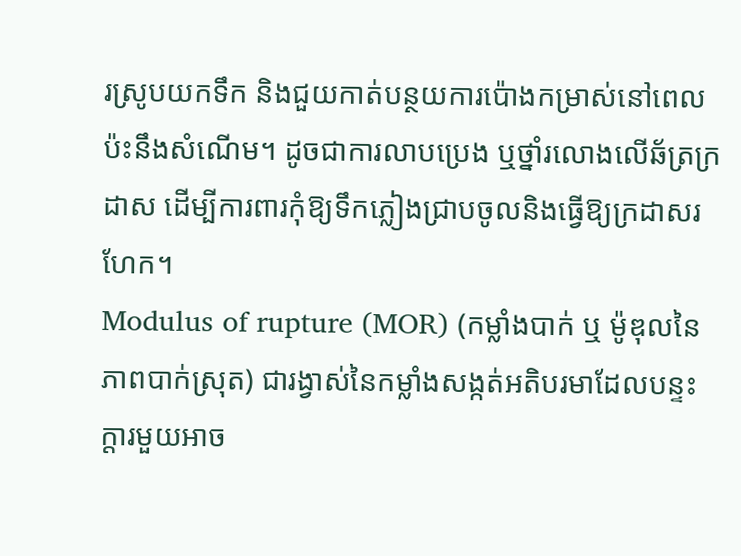រស្រូបយកទឹក និងជួយកាត់បន្ថយការប៉ោងកម្រាស់នៅពេលប៉ះនឹងសំណើម។ ដូចជាការលាបប្រេង ឬថ្នាំរលោងលើឆ័ត្រក្រដាស ដើម្បីការពារកុំឱ្យទឹកភ្លៀងជ្រាបចូលនិងធ្វើឱ្យក្រដាសរហែក។
Modulus of rupture (MOR) (កម្លាំងបាក់ ឬ ម៉ូឌុលនៃភាពបាក់ស្រុត) ជារង្វាស់នៃកម្លាំងសង្កត់អតិបរមាដែលបន្ទះក្តារមួយអាច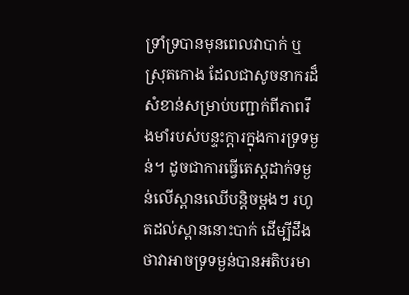ទ្រាំទ្របានមុនពេលវាបាក់ ឬស្រុតកោង ដែលជាសូចនាករដ៏សំខាន់សម្រាប់បញ្ជាក់ពីភាពរឹងមាំរបស់បន្ទះក្តារក្នុងការទ្រទម្ងន់។ ដូចជាការធ្វើតេស្តដាក់ទម្ងន់លើស្ពានឈើបន្តិចម្តងៗ រហូតដល់ស្ពាននោះបាក់ ដើម្បីដឹងថាវាអាចទ្រទម្ងន់បានអតិបរមា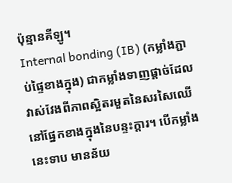ប៉ុន្មានគីឡូ។
Internal bonding (IB) (កម្លាំងភ្ជាប់ផ្ទៃខាងក្នុង) ជាកម្លាំងទាញផ្ដាច់ដែលវាស់វែងពីភាពស្អិតរមួតនៃសរសៃឈើនៅផ្នែកខាងក្នុងនៃបន្ទះក្តារ។ បើកម្លាំងនេះទាប មានន័យ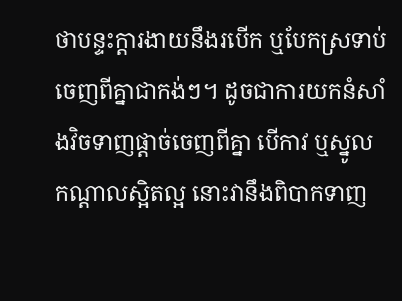ថាបន្ទះក្តារងាយនឹងរបើក ឬបែកស្រទាប់ចេញពីគ្នាជាកង់ៗ។ ដូចជាការយកនំសាំងវិចទាញផ្តាច់ចេញពីគ្នា បើកាវ ឬស្នូលកណ្តាលស្អិតល្អ នោះវានឹងពិបាកទាញ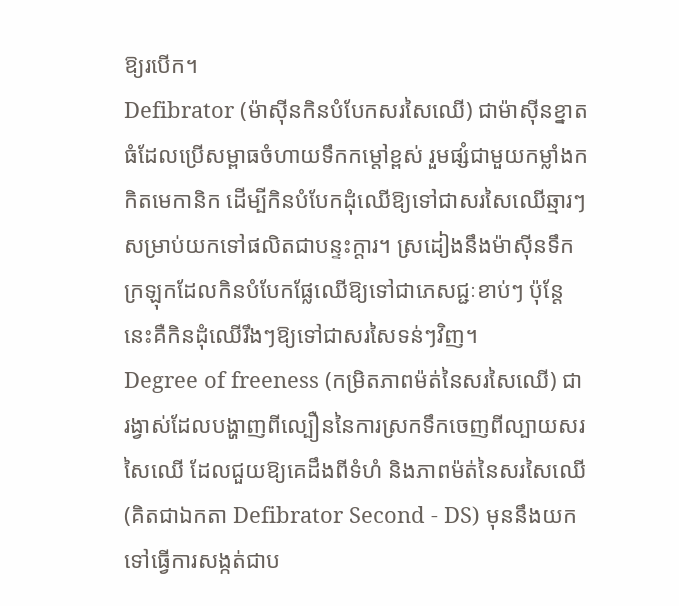ឱ្យរបើក។
Defibrator (ម៉ាស៊ីនកិនបំបែកសរសៃឈើ) ជាម៉ាស៊ីនខ្នាតធំដែលប្រើសម្ពាធចំហាយទឹកកម្តៅខ្ពស់ រួមផ្សំជាមួយកម្លាំងកកិតមេកានិក ដើម្បីកិនបំបែកដុំឈើឱ្យទៅជាសរសៃឈើឆ្មារៗ សម្រាប់យកទៅផលិតជាបន្ទះក្តារ។ ស្រដៀងនឹងម៉ាស៊ីនទឹកក្រឡុកដែលកិនបំបែកផ្លែឈើឱ្យទៅជាភេសជ្ជៈខាប់ៗ ប៉ុន្តែនេះគឺកិនដុំឈើរឹងៗឱ្យទៅជាសរសៃទន់ៗវិញ។
Degree of freeness (កម្រិតភាពម៉ត់នៃសរសៃឈើ) ជារង្វាស់ដែលបង្ហាញពីល្បឿននៃការស្រកទឹកចេញពីល្បាយសរសៃឈើ ដែលជួយឱ្យគេដឹងពីទំហំ និងភាពម៉ត់នៃសរសៃឈើ (គិតជាឯកតា Defibrator Second - DS) មុននឹងយកទៅធ្វើការសង្កត់ជាប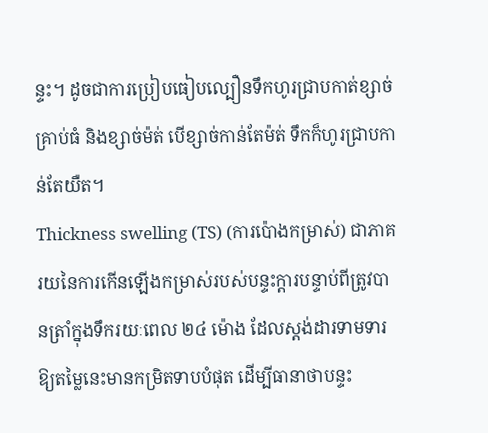ន្ទះ។ ដូចជាការប្រៀបធៀបល្បឿនទឹកហូរជ្រាបកាត់ខ្សាច់គ្រាប់ធំ និងខ្សាច់ម៉ត់ បើខ្សាច់កាន់តែម៉ត់ ទឹកក៏ហូរជ្រាបកាន់តែយឺត។
Thickness swelling (TS) (ការប៉ោងកម្រាស់) ជាភាគរយនៃការកើនឡើងកម្រាស់របស់បន្ទះក្តារបន្ទាប់ពីត្រូវបានត្រាំក្នុងទឹករយៈពេល ២៤ ម៉ោង ដែលស្តង់ដារទាមទារឱ្យតម្លៃនេះមានកម្រិតទាបបំផុត ដើម្បីធានាថាបន្ទះ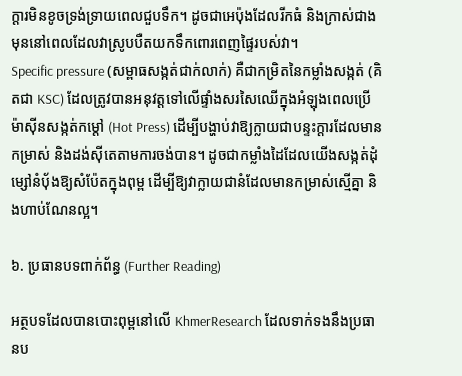ក្តារមិនខូចទ្រង់ទ្រាយពេលជួបទឹក។ ដូចជាអេប៉ុងដែលរីកធំ និងក្រាស់ជាងមុននៅពេលដែលវាស្រូបបឺតយកទឹកពោរពេញផ្ទៃរបស់វា។
Specific pressure (សម្ពាធសង្កត់ជាក់លាក់) គឺជាកម្រិតនៃកម្លាំងសង្កត់ (គិតជា KSC) ដែលត្រូវបានអនុវត្តទៅលើផ្ទាំងសរសៃឈើក្នុងអំឡុងពេលប្រើម៉ាស៊ីនសង្កត់កម្តៅ (Hot Press) ដើម្បីបង្ហាប់វាឱ្យក្លាយជាបន្ទះក្តារដែលមានកម្រាស់ និងដង់ស៊ីតេតាមការចង់បាន។ ដូចជាកម្លាំងដៃដែលយើងសង្កត់ដុំម្សៅនំប៉័ងឱ្យសំប៉ែតក្នុងពុម្ព ដើម្បីឱ្យវាក្លាយជានំដែលមានកម្រាស់ស្មើគ្នា និងហាប់ណែនល្អ។

៦. ប្រធានបទពាក់ព័ន្ធ (Further Reading)

អត្ថបទដែលបានបោះពុម្ពនៅលើ KhmerResearch ដែលទាក់ទងនឹងប្រធានប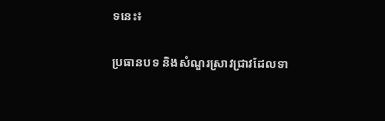ទនេះ៖

ប្រធានបទ និងសំណួរស្រាវជ្រាវដែលទា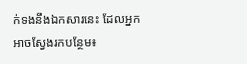ក់ទងនឹងឯកសារនេះ ដែលអ្នកអាចស្វែងរកបន្ថែម៖